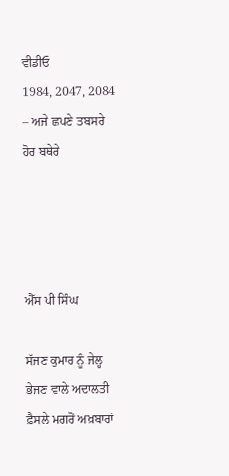ਵੀਡੀਓ
1984, 2047, 2084 – ਅਜੇ ਛਪਣੇ ਤਬਸਰੇ ਹੋਰ ਬਥੇਰੇ




ਐੱਸ ਪੀ ਸਿੰਘ

ਸੱਜਣ ਕੁਮਾਰ ਨੂੰ ਜੇਲ੍ਹ ਭੇਜਣ ਵਾਲੇ ਅਦਾਲਤੀ ਫ਼ੈਸਲੇ ਮਗਰੋਂ ਅਖ਼ਬਾਰਾਂ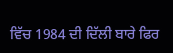ਵਿੱਚ 1984 ਦੀ ਦਿੱਲੀ ਬਾਰੇ ਫਿਰ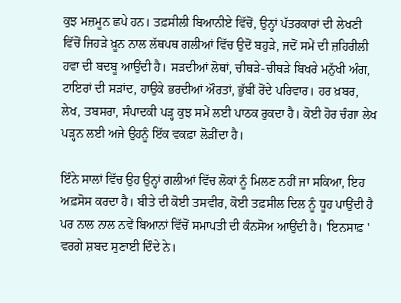ਕੁਝ ਮਜ਼ਮੂਨ ਛਪੇ ਹਨ। ਤਫ਼ਸੀਲੀ ਬਿਆਨੀਏ ਵਿੱਚੋਂ, ਉਨ੍ਹਾਂ ਪੱਤਰਕਾਰਾਂ ਦੀ ਲੇਖਣੀ ਵਿੱਚੋਂ ਜਿਹੜੇ ਖ਼ੂਨ ਨਾਲ ਲੱਥਪਥ ਗਲੀਆਂ ਵਿੱਚ ਉਦੋਂ ਬਹੁੜੇ, ਜਦੋਂ ਸਮੇਂ ਦੀ ਜ਼ਹਿਰੀਲੀ ਹਵਾ ਦੀ ਬਦਬੂ ਆਉਂਦੀ ਹੈ। ਸੜਦੀਆਂ ਲੋਥਾਂ, ਚੀਥੜੇ-ਚੀਥੜੇ ਬਿਖਰੇ ਮਨੁੱਖੀ ਅੰਗ, ਟਾਇਰਾਂ ਦੀ ਸੜਾਂਦ, ਹਾਉਕੇ ਭਰਦੀਆਂ ਔਰਤਾਂ, ਭੁੱਬੀਂ ਰੋਂਦੇ ਪਰਿਵਾਰ। ਹਰ ਖ਼ਬਰ, ਲੇਖ, ਤਬਸਰਾ, ਸੰਪਾਦਕੀ ਪੜ੍ਹ ਕੁਝ ਸਮੇਂ ਲਈ ਪਾਠਕ ਰੁਕਦਾ ਹੈ। ਕੋਈ ਹੋਰ ਚੰਗਾ ਲੇਖ ਪੜ੍ਹਨ ਲਈ ਅਜੇ ਉਹਨੂੰ ਇੱਕ ਵਕਫ਼ਾ ਲੋੜੀਂਦਾ ਹੈ।

ਇੰਨੇ ਸਾਲਾਂ ਵਿੱਚ ਉਹ ਉਨ੍ਹਾਂ ਗਲੀਆਂ ਵਿੱਚ ਲੋਕਾਂ ਨੂੰ ਮਿਲਣ ਨਹੀਂ ਜਾ ਸਕਿਆ, ਇਹ ਅਫ਼ਸੋਸ ਕਰਦਾ ਹੈ। ਬੀਤੇ ਦੀ ਕੋਈ ਤਸਵੀਰ, ਕੋਈ ਤਫ਼ਸੀਲ ਦਿਲ ਨੂੰ ਧੂਹ ਪਾਉਂਦੀ ਹੈ ਪਰ ਨਾਲ ਨਾਲ ਨਵੇਂ ਬਿਆਨਾਂ ਵਿੱਚੋਂ ਸਮਾਪਤੀ ਦੀ ਕੰਨਸੋਅ ਆਉਂਦੀ ਹੈ। 'ਇਨਸਾਫ਼ ' ਵਰਗੇ ਸ਼ਬਦ ਸੁਣਾਈ ਦਿੰਦੇ ਨੇ।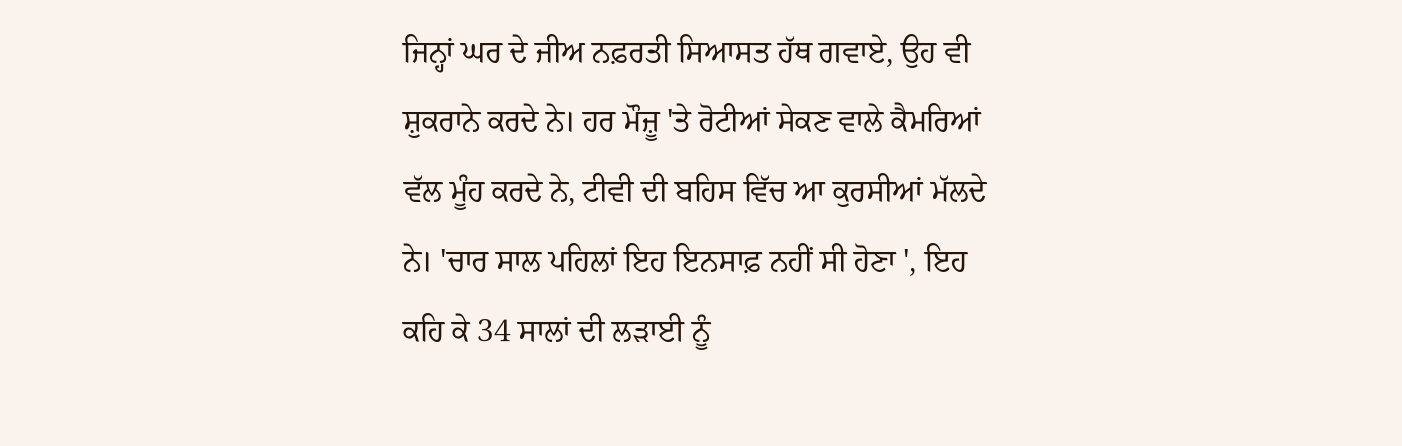ਜਿਨ੍ਹਾਂ ਘਰ ਦੇ ਜੀਅ ਨਫ਼ਰਤੀ ਸਿਆਸਤ ਹੱਥ ਗਵਾਏ, ਉਹ ਵੀ ਸ਼ੁਕਰਾਨੇ ਕਰਦੇ ਨੇ। ਹਰ ਮੌਜ਼ੂ 'ਤੇ ਰੋਟੀਆਂ ਸੇਕਣ ਵਾਲੇ ਕੈਮਰਿਆਂ ਵੱਲ ਮੂੰਹ ਕਰਦੇ ਨੇ, ਟੀਵੀ ਦੀ ਬਹਿਸ ਵਿੱਚ ਆ ਕੁਰਸੀਆਂ ਮੱਲਦੇ ਨੇ। 'ਚਾਰ ਸਾਲ ਪਹਿਲਾਂ ਇਹ ਇਨਸਾਫ਼ ਨਹੀਂ ਸੀ ਹੋਣਾ ', ਇਹ ਕਹਿ ਕੇ 34 ਸਾਲਾਂ ਦੀ ਲੜਾਈ ਨੂੰ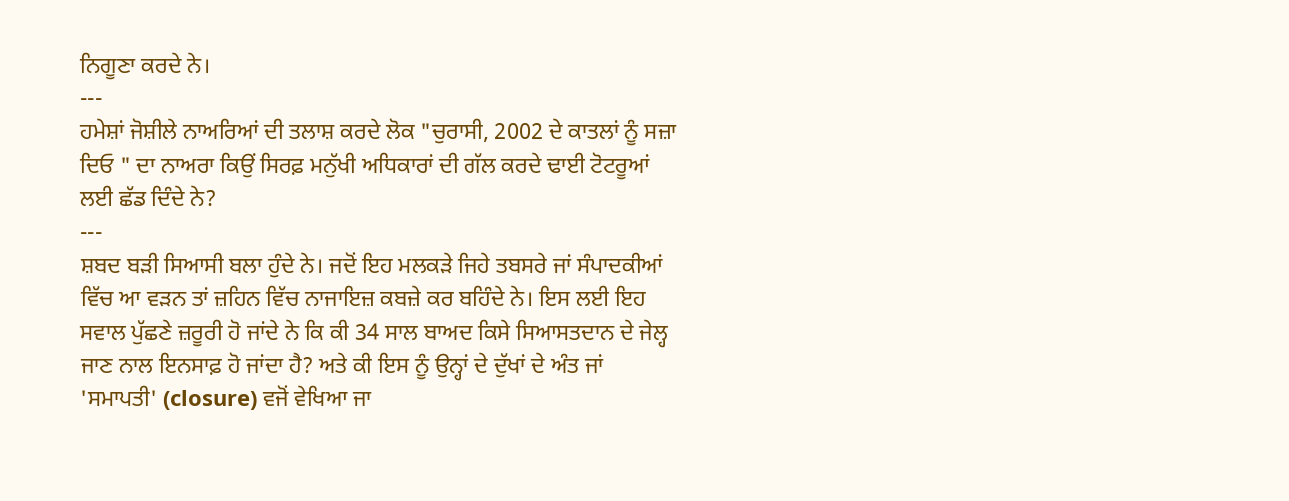ਨਿਗੂਣਾ ਕਰਦੇ ਨੇ।
---
ਹਮੇਸ਼ਾਂ ਜੋਸ਼ੀਲੇ ਨਾਅਰਿਆਂ ਦੀ ਤਲਾਸ਼ ਕਰਦੇ ਲੋਕ "ਚੁਰਾਸੀ, 2002 ਦੇ ਕਾਤਲਾਂ ਨੂੰ ਸਜ਼ਾ ਦਿਓ " ਦਾ ਨਾਅਰਾ ਕਿਉਂ ਸਿਰਫ਼ ਮਨੁੱਖੀ ਅਧਿਕਾਰਾਂ ਦੀ ਗੱਲ ਕਰਦੇ ਢਾਈ ਟੋਟਰੂਆਂ ਲਈ ਛੱਡ ਦਿੰਦੇ ਨੇ?
---
ਸ਼ਬਦ ਬੜੀ ਸਿਆਸੀ ਬਲਾ ਹੁੰਦੇ ਨੇ। ਜਦੋਂ ਇਹ ਮਲਕੜੇ ਜਿਹੇ ਤਬਸਰੇ ਜਾਂ ਸੰਪਾਦਕੀਆਂ ਵਿੱਚ ਆ ਵੜਨ ਤਾਂ ਜ਼ਹਿਨ ਵਿੱਚ ਨਾਜਾਇਜ਼ ਕਬਜ਼ੇ ਕਰ ਬਹਿੰਦੇ ਨੇ। ਇਸ ਲਈ ਇਹ ਸਵਾਲ ਪੁੱਛਣੇ ਜ਼ਰੂਰੀ ਹੋ ਜਾਂਦੇ ਨੇ ਕਿ ਕੀ 34 ਸਾਲ ਬਾਅਦ ਕਿਸੇ ਸਿਆਸਤਦਾਨ ਦੇ ਜੇਲ੍ਹ ਜਾਣ ਨਾਲ ਇਨਸਾਫ਼ ਹੋ ਜਾਂਦਾ ਹੈ? ਅਤੇ ਕੀ ਇਸ ਨੂੰ ਉਨ੍ਹਾਂ ਦੇ ਦੁੱਖਾਂ ਦੇ ਅੰਤ ਜਾਂ 'ਸਮਾਪਤੀ' (closure) ਵਜੋਂ ਵੇਖਿਆ ਜਾ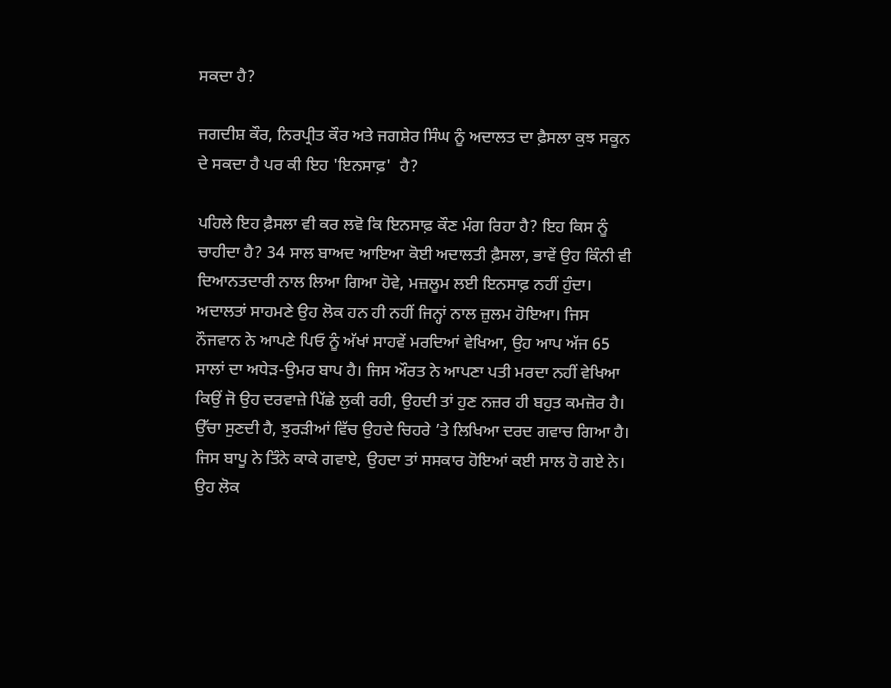ਸਕਦਾ ਹੈ?

ਜਗਦੀਸ਼ ਕੌਰ, ਨਿਰਪ੍ਰੀਤ ਕੌਰ ਅਤੇ ਜਗਸ਼ੇਰ ਸਿੰਘ ਨੂੰ ਅਦਾਲਤ ਦਾ ਫ਼ੈਸਲਾ ਕੁਝ ਸਕੂਨ ਦੇ ਸਕਦਾ ਹੈ ਪਰ ਕੀ ਇਹ 'ਇਨਸਾਫ਼'  ਹੈ?

ਪਹਿਲੇ ਇਹ ਫ਼ੈਸਲਾ ਵੀ ਕਰ ਲਵੋ ਕਿ ਇਨਸਾਫ਼ ਕੌਣ ਮੰਗ ਰਿਹਾ ਹੈ? ਇਹ ਕਿਸ ਨੂੰ ਚਾਹੀਦਾ ਹੈ? 34 ਸਾਲ ਬਾਅਦ ਆਇਆ ਕੋਈ ਅਦਾਲਤੀ ਫ਼ੈਸਲਾ, ਭਾਵੇਂ ਉਹ ਕਿੰਨੀ ਵੀ ਦਿਆਨਤਦਾਰੀ ਨਾਲ ਲਿਆ ਗਿਆ ਹੋਵੇ, ਮਜ਼ਲੂਮ ਲਈ ਇਨਸਾਫ਼ ਨਹੀਂ ਹੁੰਦਾ। ਅਦਾਲਤਾਂ ਸਾਹਮਣੇ ਉਹ ਲੋਕ ਹਨ ਹੀ ਨਹੀਂ ਜਿਨ੍ਹਾਂ ਨਾਲ ਜ਼ੁਲਮ ਹੋਇਆ। ਜਿਸ ਨੌਜਵਾਨ ਨੇ ਆਪਣੇ ਪਿਓ ਨੂੰ ਅੱਖਾਂ ਸਾਹਵੇਂ ਮਰਦਿਆਂ ਵੇਖਿਆ, ਉਹ ਆਪ ਅੱਜ 65 ਸਾਲਾਂ ਦਾ ਅਧੇੜ-ਉਮਰ ਬਾਪ ਹੈ। ਜਿਸ ਔਰਤ ਨੇ ਆਪਣਾ ਪਤੀ ਮਰਦਾ ਨਹੀਂ ਵੇਖਿਆ ਕਿਉਂ ਜੋ ਉਹ ਦਰਵਾਜ਼ੇ ਪਿੱਛੇ ਲੁਕੀ ਰਹੀ, ਉਹਦੀ ਤਾਂ ਹੁਣ ਨਜ਼ਰ ਹੀ ਬਹੁਤ ਕਮਜ਼ੋਰ ਹੈ। ਉੱਚਾ ਸੁਣਦੀ ਹੈ, ਝੁਰੜੀਆਂ ਵਿੱਚ ਉਹਦੇ ਚਿਹਰੇ ’ਤੇ ਲਿਖਿਆ ਦਰਦ ਗਵਾਚ ਗਿਆ ਹੈ। ਜਿਸ ਬਾਪੂ ਨੇ ਤਿੰਨੇ ਕਾਕੇ ਗਵਾਏ, ਉਹਦਾ ਤਾਂ ਸਸਕਾਰ ਹੋਇਆਂ ਕਈ ਸਾਲ ਹੋ ਗਏ ਨੇ। ਉਹ ਲੋਕ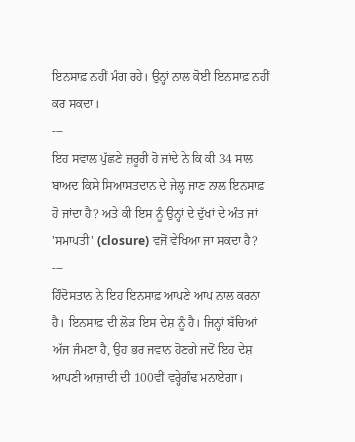ਇਨਸਾਫ਼ ਨਹੀਂ ਮੰਗ ਰਹੇ। ਉਨ੍ਹਾਂ ਨਾਲ ਕੋਈ ਇਨਸਾਫ਼ ਨਹੀਂ ਕਰ ਸਕਦਾ।
---
ਇਹ ਸਵਾਲ ਪੁੱਛਣੇ ਜ਼ਰੂਰੀ ਹੋ ਜਾਂਦੇ ਨੇ ਕਿ ਕੀ 34 ਸਾਲ ਬਾਅਦ ਕਿਸੇ ਸਿਆਸਤਦਾਨ ਦੇ ਜੇਲ੍ਹ ਜਾਣ ਨਾਲ ਇਨਸਾਫ਼ ਹੋ ਜਾਂਦਾ ਹੈ? ਅਤੇ ਕੀ ਇਸ ਨੂੰ ਉਨ੍ਹਾਂ ਦੇ ਦੁੱਖਾਂ ਦੇ ਅੰਤ ਜਾਂ 'ਸਮਾਪਤੀ' (closure) ਵਜੋਂ ਵੇਖਿਆ ਜਾ ਸਕਦਾ ਹੈ?
---
ਹਿੰਦੋਸਤਾਨ ਨੇ ਇਹ ਇਨਸਾਫ਼ ਆਪਣੇ ਆਪ ਨਾਲ ਕਰਨਾ ਹੈ। ਇਨਸਾਫ਼ ਦੀ ਲੋੜ ਇਸ ਦੇਸ਼ ਨੂੰ ਹੈ। ਜਿਨ੍ਹਾਂ ਬੱਚਿਆਂ ਅੱਜ ਜੰਮਣਾ ਹੈ, ਉਹ ਭਰ ਜਵਾਨ ਹੋਣਗੇ ਜਦੋਂ ਇਹ ਦੇਸ਼ ਆਪਣੀ ਆਜ਼ਾਦੀ ਦੀ 100ਵੀਂ ਵਰ੍ਹੇਗੰਢ ਮਨਾਏਗਾ।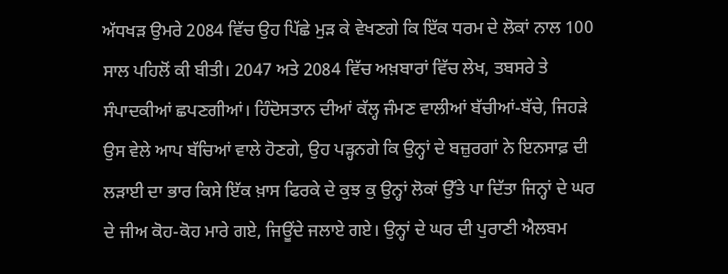ਅੱਧਖੜ ਉਮਰੇ 2084 ਵਿੱਚ ਉਹ ਪਿੱਛੇ ਮੁੜ ਕੇ ਵੇਖਣਗੇ ਕਿ ਇੱਕ ਧਰਮ ਦੇ ਲੋਕਾਂ ਨਾਲ 100 ਸਾਲ ਪਹਿਲੋਂ ਕੀ ਬੀਤੀ। 2047 ਅਤੇ 2084 ਵਿੱਚ ਅਖ਼ਬਾਰਾਂ ਵਿੱਚ ਲੇਖ, ਤਬਸਰੇ ਤੇ ਸੰਪਾਦਕੀਆਂ ਛਪਣਗੀਆਂ। ਹਿੰਦੋਸਤਾਨ ਦੀਆਂ ਕੱਲ੍ਹ ਜੰਮਣ ਵਾਲੀਆਂ ਬੱਚੀਆਂ-ਬੱਚੇ, ਜਿਹੜੇ ਉਸ ਵੇਲੇ ਆਪ ਬੱਚਿਆਂ ਵਾਲੇ ਹੋਣਗੇ, ਉਹ ਪੜ੍ਹਨਗੇ ਕਿ ਉਨ੍ਹਾਂ ਦੇ ਬਜ਼ੁਰਗਾਂ ਨੇ ਇਨਸਾਫ਼ ਦੀ ਲੜਾਈ ਦਾ ਭਾਰ ਕਿਸੇ ਇੱਕ ਖ਼ਾਸ ਫਿਰਕੇ ਦੇ ਕੁਝ ਕੁ ਉਨ੍ਹਾਂ ਲੋਕਾਂ ਉੱਤੇ ਪਾ ਦਿੱਤਾ ਜਿਨ੍ਹਾਂ ਦੇ ਘਰ ਦੇ ਜੀਅ ਕੋਹ-ਕੋਹ ਮਾਰੇ ਗਏ, ਜਿਊਂਦੇ ਜਲਾਏ ਗਏ। ਉਨ੍ਹਾਂ ਦੇ ਘਰ ਦੀ ਪੁਰਾਣੀ ਐਲਬਮ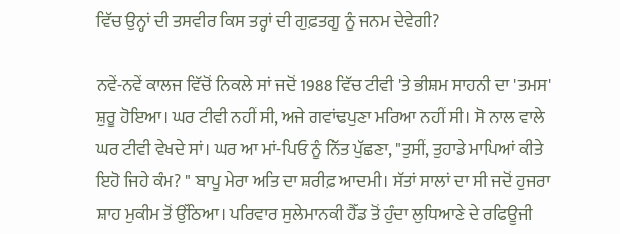ਵਿੱਚ ਉਨ੍ਹਾਂ ਦੀ ਤਸਵੀਰ ਕਿਸ ਤਰ੍ਹਾਂ ਦੀ ਗੁਫ਼ਤਗੂ ਨੂੰ ਜਨਮ ਦੇਵੇਗੀ?

ਨਵੇਂ-ਨਵੇਂ ਕਾਲਜ ਵਿੱਚੋਂ ਨਿਕਲੇ ਸਾਂ ਜਦੋਂ 1988 ਵਿੱਚ ਟੀਵੀ 'ਤੇ ਭੀਸ਼ਮ ਸਾਹਨੀ ਦਾ 'ਤਮਸ' ਸ਼ੁਰੂ ਹੋਇਆ। ਘਰ ਟੀਵੀ ਨਹੀਂ ਸੀ, ਅਜੇ ਗਵਾਂਢਪੁਣਾ ਮਰਿਆ ਨਹੀਂ ਸੀ। ਸੋ ਨਾਲ ਵਾਲੇ ਘਰ ਟੀਵੀ ਵੇਖਦੇ ਸਾਂ। ਘਰ ਆ ਮਾਂ-ਪਿਓ ਨੂੰ ਨਿੱਤ ਪੁੱਛਣਾ, "ਤੁਸੀਂ, ਤੁਹਾਡੇ ਮਾਪਿਆਂ ਕੀਤੇ ਇਹੋ ਜਿਹੇ ਕੰਮ? " ਬਾਪੂ ਮੇਰਾ ਅਤਿ ਦਾ ਸ਼ਰੀਫ਼ ਆਦਮੀ। ਸੱਤਾਂ ਸਾਲਾਂ ਦਾ ਸੀ ਜਦੋਂ ਹੁਜਰਾ ਸ਼ਾਹ ਮੁਕੀਮ ਤੋਂ ਉੱਠਿਆ। ਪਰਿਵਾਰ ਸੁਲੇਮਾਨਕੀ ਹੈੱਡ ਤੋਂ ਹੁੰਦਾ ਲੁਧਿਆਣੇ ਦੇ ਰਫਿਊਜੀ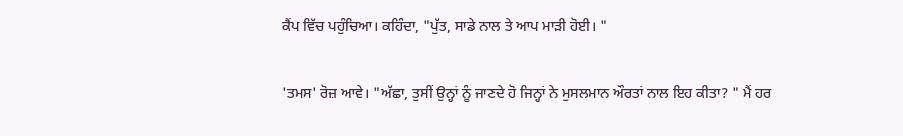ਕੈਂਪ ਵਿੱਚ ਪਹੁੰਚਿਆ। ਕਹਿੰਦਾ, "ਪੁੱਤ, ਸਾਡੇ ਨਾਲ ਤੇ ਆਪ ਮਾੜੀ ਹੋਈ। "

'ਤਮਸ' ਰੋਜ਼ ਆਵੇ। "ਅੱਛਾ, ਤੁਸੀਂ ਉਨ੍ਹਾਂ ਨੂੰ ਜਾਣਦੇ ਹੋ ਜਿਨ੍ਹਾਂ ਨੇ ਮੁਸਲਮਾਨ ਔਰਤਾਂ ਨਾਲ ਇਹ ਕੀਤਾ? " ਮੈਂ ਹਰ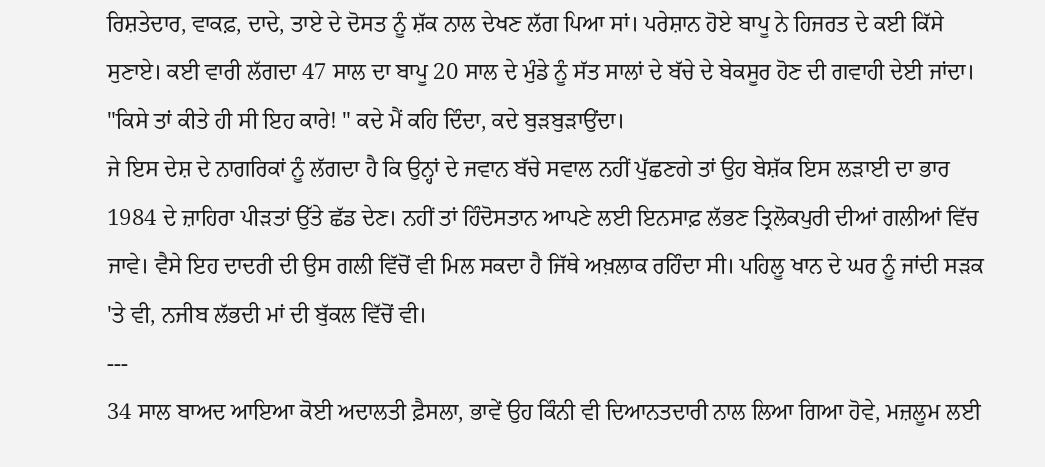ਰਿਸ਼ਤੇਦਾਰ, ਵਾਕਫ਼, ਦਾਦੇ, ਤਾਏ ਦੇ ਦੋਸਤ ਨੂੰ ਸ਼ੱਕ ਨਾਲ ਦੇਖਣ ਲੱਗ ਪਿਆ ਸਾਂ। ਪਰੇਸ਼ਾਨ ਹੋਏ ਬਾਪੂ ਨੇ ਹਿਜਰਤ ਦੇ ਕਈ ਕਿੱਸੇ ਸੁਣਾਏ। ਕਈ ਵਾਰੀ ਲੱਗਦਾ 47 ਸਾਲ ਦਾ ਬਾਪੂ 20 ਸਾਲ ਦੇ ਮੁੰਡੇ ਨੂੰ ਸੱਤ ਸਾਲਾਂ ਦੇ ਬੱਚੇ ਦੇ ਬੇਕਸੂਰ ਹੋਣ ਦੀ ਗਵਾਹੀ ਦੇਈ ਜਾਂਦਾ। "ਕਿਸੇ ਤਾਂ ਕੀਤੇ ਹੀ ਸੀ ਇਹ ਕਾਰੇ! " ਕਦੇ ਮੈਂ ਕਹਿ ਦਿੰਦਾ, ਕਦੇ ਬੁੜਬੁੜਾਉਂਦਾ।
ਜੇ ਇਸ ਦੇਸ਼ ਦੇ ਨਾਗਰਿਕਾਂ ਨੂੰ ਲੱਗਦਾ ਹੈ ਕਿ ਉਨ੍ਹਾਂ ਦੇ ਜਵਾਨ ਬੱਚੇ ਸਵਾਲ ਨਹੀਂ ਪੁੱਛਣਗੇ ਤਾਂ ਉਹ ਬੇਸ਼ੱਕ ਇਸ ਲੜਾਈ ਦਾ ਭਾਰ 1984 ਦੇ ਜ਼ਾਹਿਰਾ ਪੀੜਤਾਂ ਉੱਤੇ ਛੱਡ ਦੇਣ। ਨਹੀਂ ਤਾਂ ਹਿੰਦੋਸਤਾਨ ਆਪਣੇ ਲਈ ਇਨਸਾਫ਼ ਲੱਭਣ ਤ੍ਰਿਲੋਕਪੁਰੀ ਦੀਆਂ ਗਲੀਆਂ ਵਿੱਚ ਜਾਵੇ। ਵੈਸੇ ਇਹ ਦਾਦਰੀ ਦੀ ਉਸ ਗਲੀ ਵਿੱਚੋਂ ਵੀ ਮਿਲ ਸਕਦਾ ਹੈ ਜਿੱਥੇ ਅਖ਼ਲਾਕ ਰਹਿੰਦਾ ਸੀ। ਪਹਿਲੂ ਖਾਨ ਦੇ ਘਰ ਨੂੰ ਜਾਂਦੀ ਸੜਕ 'ਤੇ ਵੀ, ਨਜੀਬ ਲੱਭਦੀ ਮਾਂ ਦੀ ਬੁੱਕਲ ਵਿੱਚੋਂ ਵੀ।
---
34 ਸਾਲ ਬਾਅਦ ਆਇਆ ਕੋਈ ਅਦਾਲਤੀ ਫ਼ੈਸਲਾ, ਭਾਵੇਂ ਉਹ ਕਿੰਨੀ ਵੀ ਦਿਆਨਤਦਾਰੀ ਨਾਲ ਲਿਆ ਗਿਆ ਹੋਵੇ, ਮਜ਼ਲੂਮ ਲਈ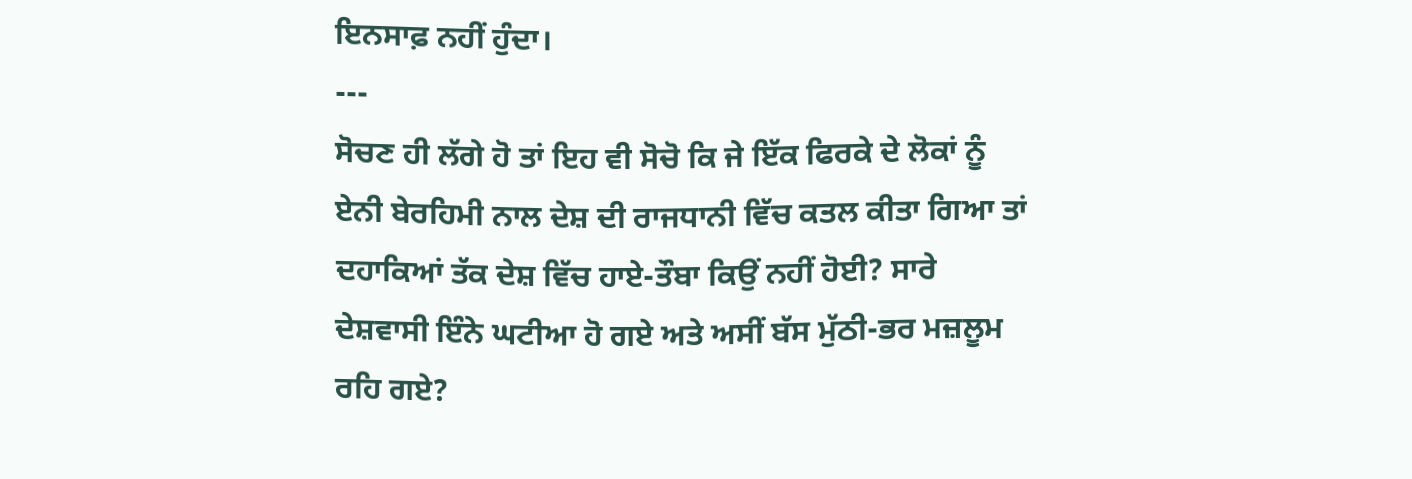ਇਨਸਾਫ਼ ਨਹੀਂ ਹੁੰਦਾ।
---
ਸੋਚਣ ਹੀ ਲੱਗੇ ਹੋ ਤਾਂ ਇਹ ਵੀ ਸੋਚੋ ਕਿ ਜੇ ਇੱਕ ਫਿਰਕੇ ਦੇ ਲੋਕਾਂ ਨੂੰ ਏਨੀ ਬੇਰਹਿਮੀ ਨਾਲ ਦੇਸ਼ ਦੀ ਰਾਜਧਾਨੀ ਵਿੱਚ ਕਤਲ ਕੀਤਾ ਗਿਆ ਤਾਂ ਦਹਾਕਿਆਂ ਤੱਕ ਦੇਸ਼ ਵਿੱਚ ਹਾਏ-ਤੌਬਾ ਕਿਉਂ ਨਹੀਂ ਹੋਈ? ਸਾਰੇ ਦੇਸ਼ਵਾਸੀ ਇੰਨੇ ਘਟੀਆ ਹੋ ਗਏ ਅਤੇ ਅਸੀਂ ਬੱਸ ਮੁੱਠੀ-ਭਰ ਮਜ਼ਲੂਮ ਰਹਿ ਗਏ?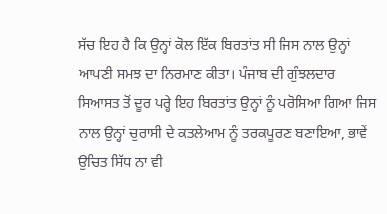ਸੱਚ ਇਹ ਹੈ ਕਿ ਉਨ੍ਹਾਂ ਕੋਲ ਇੱਕ ਬਿਰਤਾਂਤ ਸੀ ਜਿਸ ਨਾਲ ਉਨ੍ਹਾਂ ਆਪਣੀ ਸਮਝ ਦਾ ਨਿਰਮਾਣ ਕੀਤਾ। ਪੰਜਾਬ ਦੀ ਗੁੰਝਲਦਾਰ ਸਿਆਸਤ ਤੋਂ ਦੂਰ ਪਰ੍ਹੇ ਇਹ ਬਿਰਤਾਂਤ ਉਨ੍ਹਾਂ ਨੂੰ ਪਰੋਸਿਆ ਗਿਆ ਜਿਸ ਨਾਲ ਉਨ੍ਹਾਂ ਚੁਰਾਸੀ ਦੇ ਕਤਲੇਆਮ ਨੂੰ ਤਰਕਪੂਰਣ ਬਣਾਇਆ, ਭਾਵੇਂ ਉਚਿਤ ਸਿੱਧ ਨਾ ਵੀ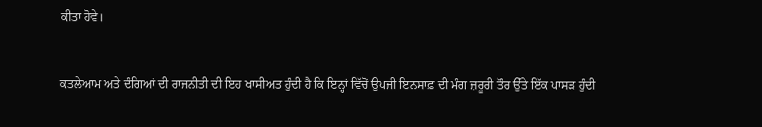ਕੀਤਾ ਹੋਵੇ।


ਕਤਲੇਆਮ ਅਤੇ ਦੰਗਿਆਂ ਦੀ ਰਾਜਨੀਤੀ ਦੀ ਇਹ ਖਾਸੀਅਤ ਹੁੰਦੀ ਹੈ ਕਿ ਇਨ੍ਹਾਂ ਵਿੱਚੋਂ ਉਪਜੀ ਇਨਸਾਫ਼ ਦੀ ਮੰਗ ਜ਼ਰੂਰੀ ਤੌਰ ਉੱਤੇ ਇੱਕ ਪਾਸੜ ਹੁੰਦੀ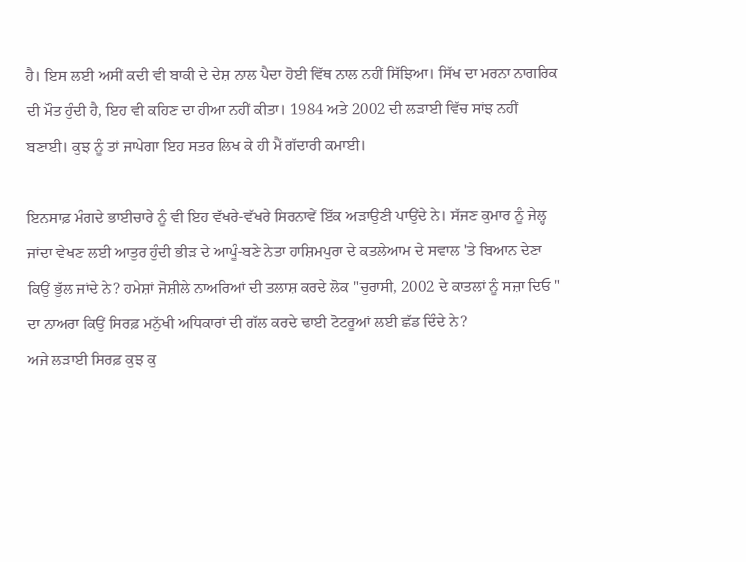ਹੈ। ਇਸ ਲਈ ਅਸੀਂ ਕਦੀ ਵੀ ਬਾਕੀ ਦੇ ਦੇਸ਼ ਨਾਲ ਪੈਦਾ ਹੋਈ ਵਿੱਥ ਨਾਲ ਨਹੀਂ ਸਿੱਝਿਆ। ਸਿੱਖ ਦਾ ਮਰਨਾ ਨਾਗਰਿਕ ਦੀ ਮੌਤ ਹੁੰਦੀ ਹੈ, ਇਹ ਵੀ ਕਹਿਣ ਦਾ ਹੀਆ ਨਹੀਂ ਕੀਤਾ। 1984 ਅਤੇ 2002 ਦੀ ਲੜਾਈ ਵਿੱਚ ਸਾਂਝ ਨਹੀਂ ਬਣਾਈ। ਕੁਝ ਨੂੰ ਤਾਂ ਜਾਪੇਗਾ ਇਹ ਸਤਰ ਲਿਖ ਕੇ ਹੀ ਮੈਂ ਗੱਦਾਰੀ ਕਮਾਈ।

ਇਨਸਾਫ਼ ਮੰਗਦੇ ਭਾਈਚਾਰੇ ਨੂੰ ਵੀ ਇਹ ਵੱਖਰੇ-ਵੱਖਰੇ ਸਿਰਨਾਵੇਂ ਇੱਕ ਅੜਾਉਣੀ ਪਾਉਂਦੇ ਨੇ। ਸੱਜਣ ਕੁਮਾਰ ਨੂੰ ਜੇਲ੍ਹ ਜਾਂਦਾ ਵੇਖਣ ਲਈ ਆਤੁਰ ਹੁੰਦੀ ਭੀੜ ਦੇ ਆਪੂੰ-ਬਣੇ ਨੇਤਾ ਹਾਸ਼ਿਮਪੁਰਾ ਦੇ ਕਤਲੇਆਮ ਦੇ ਸਵਾਲ 'ਤੇ ਬਿਆਨ ਦੇਣਾ ਕਿਉਂ ਭੁੱਲ ਜਾਂਦੇ ਨੇ? ਹਮੇਸ਼ਾਂ ਜੋਸ਼ੀਲੇ ਨਾਅਰਿਆਂ ਦੀ ਤਲਾਸ਼ ਕਰਦੇ ਲੋਕ "ਚੁਰਾਸੀ, 2002 ਦੇ ਕਾਤਲਾਂ ਨੂੰ ਸਜ਼ਾ ਦਿਓ " ਦਾ ਨਾਅਰਾ ਕਿਉਂ ਸਿਰਫ਼ ਮਨੁੱਖੀ ਅਧਿਕਾਰਾਂ ਦੀ ਗੱਲ ਕਰਦੇ ਢਾਈ ਟੋਟਰੂਆਂ ਲਈ ਛੱਡ ਦਿੰਦੇ ਨੇ?
ਅਜੇ ਲੜਾਈ ਸਿਰਫ਼ ਕੁਝ ਕੁ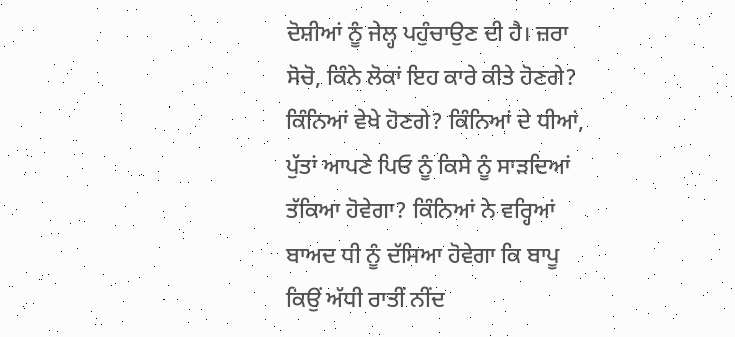ਦੋਸ਼ੀਆਂ ਨੂੰ ਜੇਲ੍ਹ ਪਹੁੰਚਾਉਣ ਦੀ ਹੈ। ਜ਼ਰਾ ਸੋਚੋ, ਕਿੰਨੇ ਲੋਕਾਂ ਇਹ ਕਾਰੇ ਕੀਤੇ ਹੋਣਗੇ? ਕਿੰਨਿਆਂ ਵੇਖੇ ਹੋਣਗੇ? ਕਿੰਨਿਆਂ ਦੇ ਧੀਆਂ, ਪੁੱਤਾਂ ਆਪਣੇ ਪਿਓ ਨੂੰ ਕਿਸੇ ਨੂੰ ਸਾੜਦਿਆਂ ਤੱਕਿਆ ਹੋਵੇਗਾ? ਕਿੰਨਿਆਂ ਨੇ ਵਰ੍ਹਿਆਂ ਬਾਅਦ ਧੀ ਨੂੰ ਦੱਸਿਆ ਹੋਵੇਗਾ ਕਿ ਬਾਪੂ ਕਿਉਂ ਅੱਧੀ ਰਾਤੀਂ ਨੀਂਦ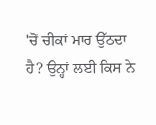'ਚੋਂ ਚੀਕਾਂ ਮਾਰ ਉੱਠਦਾ ਹੈ? ਉਨ੍ਹਾਂ ਲਈ ਕਿਸ ਨੇ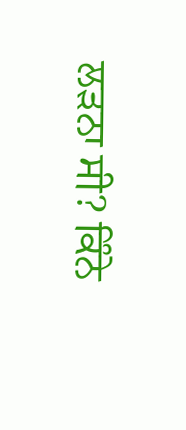ਲੜਨਾ ਸੀ? ਕਿੰਨੇ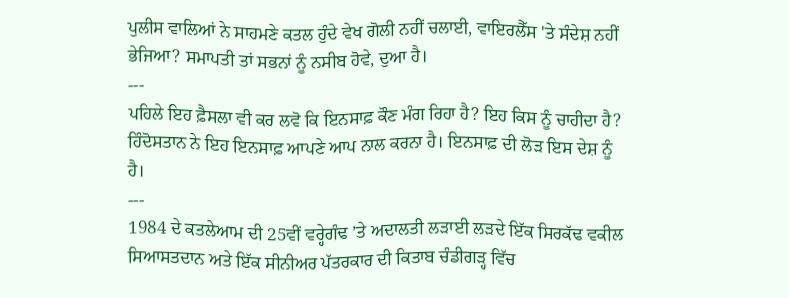ਪੁਲੀਸ ਵਾਲਿਆਂ ਨੇ ਸਾਹਮਣੇ ਕਤਲ ਹੁੰਦੇ ਵੇਖ ਗੋਲੀ ਨਹੀਂ ਚਲਾਈ, ਵਾਇਰਲੈੱਸ 'ਤੇ ਸੰਦੇਸ਼ ਨਹੀਂ ਭੇਜਿਆ? ਸਮਾਪਤੀ ਤਾਂ ਸਭਨਾਂ ਨੂੰ ਨਸੀਬ ਹੋਵੇ, ਦੁਆ ਹੈ।
---
ਪਹਿਲੇ ਇਹ ਫ਼ੈਸਲਾ ਵੀ ਕਰ ਲਵੋ ਕਿ ਇਨਸਾਫ਼ ਕੌਣ ਮੰਗ ਰਿਹਾ ਹੈ? ਇਹ ਕਿਸ ਨੂੰ ਚਾਹੀਦਾ ਹੈ? ਹਿੰਦੋਸਤਾਨ ਨੇ ਇਹ ਇਨਸਾਫ਼ ਆਪਣੇ ਆਪ ਨਾਲ ਕਰਨਾ ਹੈ। ਇਨਸਾਫ਼ ਦੀ ਲੋੜ ਇਸ ਦੇਸ਼ ਨੂੰ ਹੈ।
---
1984 ਦੇ ਕਤਲੇਆਮ ਦੀ 25ਵੀਂ ਵਰ੍ਹੇਗੰਢ ’ਤੇ ਅਦਾਲਤੀ ਲੜਾਈ ਲੜਦੇ ਇੱਕ ਸਿਰਕੱਢ ਵਕੀਲ ਸਿਆਸਤਦਾਨ ਅਤੇ ਇੱਕ ਸੀਨੀਅਰ ਪੱਤਰਕਾਰ ਦੀ ਕਿਤਾਬ ਚੰਡੀਗੜ੍ਹ ਵਿੱਚ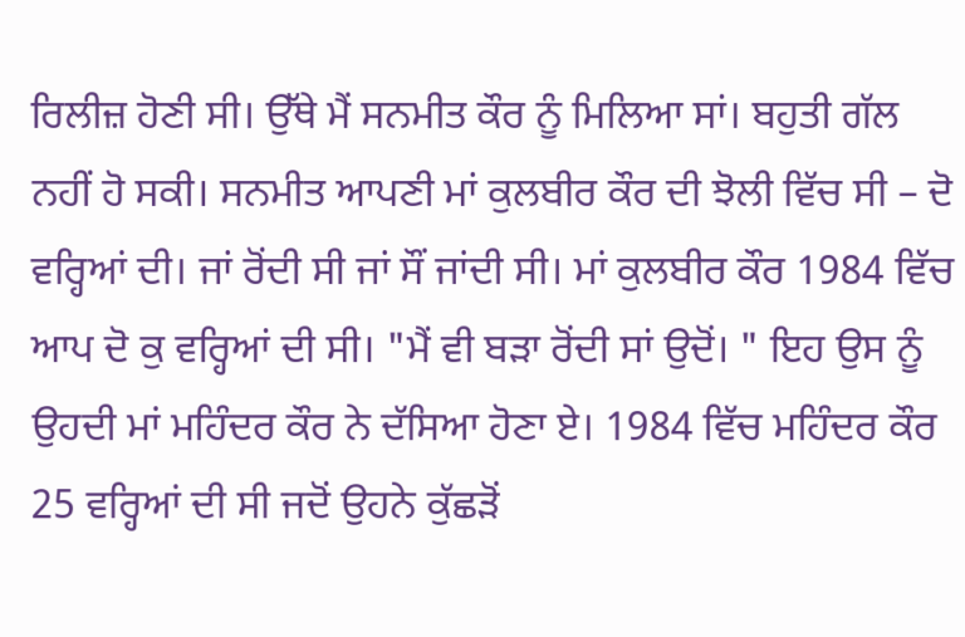ਰਿਲੀਜ਼ ਹੋਣੀ ਸੀ। ਉੱਥੇ ਮੈਂ ਸਨਮੀਤ ਕੌਰ ਨੂੰ ਮਿਲਿਆ ਸਾਂ। ਬਹੁਤੀ ਗੱਲ ਨਹੀਂ ਹੋ ਸਕੀ। ਸਨਮੀਤ ਆਪਣੀ ਮਾਂ ਕੁਲਬੀਰ ਕੌਰ ਦੀ ਝੋਲੀ ਵਿੱਚ ਸੀ – ਦੋ ਵਰ੍ਹਿਆਂ ਦੀ। ਜਾਂ ਰੋਂਦੀ ਸੀ ਜਾਂ ਸੌਂ ਜਾਂਦੀ ਸੀ। ਮਾਂ ਕੁਲਬੀਰ ਕੌਰ 1984 ਵਿੱਚ ਆਪ ਦੋ ਕੁ ਵਰ੍ਹਿਆਂ ਦੀ ਸੀ। "ਮੈਂ ਵੀ ਬੜਾ ਰੋਂਦੀ ਸਾਂ ਉਦੋਂ। " ਇਹ ਉਸ ਨੂੰ ਉਹਦੀ ਮਾਂ ਮਹਿੰਦਰ ਕੌਰ ਨੇ ਦੱਸਿਆ ਹੋਣਾ ਏ। 1984 ਵਿੱਚ ਮਹਿੰਦਰ ਕੌਰ 25 ਵਰ੍ਹਿਆਂ ਦੀ ਸੀ ਜਦੋਂ ਉਹਨੇ ਕੁੱਛੜੋਂ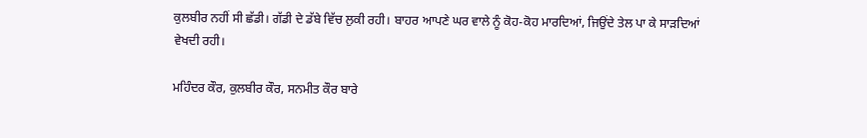ਕੁਲਬੀਰ ਨਹੀਂ ਸੀ ਛੱਡੀ। ਗੱਡੀ ਦੇ ਡੱਬੇ ਵਿੱਚ ਲੁਕੀ ਰਹੀ। ਬਾਹਰ ਆਪਣੇ ਘਰ ਵਾਲੇ ਨੂੰ ਕੋਹ-ਕੋਹ ਮਾਰਦਿਆਂ, ਜਿਉਂਦੇ ਤੇਲ ਪਾ ਕੇ ਸਾੜਦਿਆਂ ਵੇਖਦੀ ਰਹੀ।

ਮਹਿੰਦਰ ਕੌਰ, ਕੁਲਬੀਰ ਕੌਰ, ਸਨਮੀਤ ਕੌਰ ਬਾਰੇ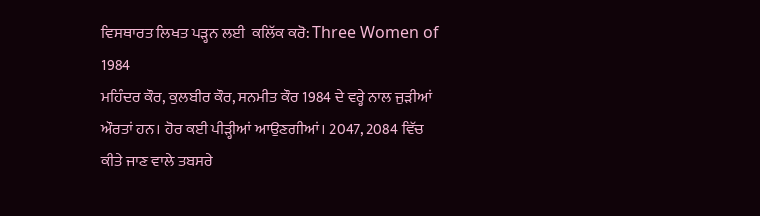ਵਿਸਥਾਰਤ ਲਿਖਤ ਪੜ੍ਹਨ ਲਈ  ਕਲਿੱਕ ਕਰੋ: Three Women of 1984
ਮਹਿੰਦਰ ਕੌਰ, ਕੁਲਬੀਰ ਕੌਰ, ਸਨਮੀਤ ਕੌਰ 1984 ਦੇ ਵਰ੍ਹੇ ਨਾਲ ਜੁੜੀਆਂ ਔਰਤਾਂ ਹਨ। ਹੋਰ ਕਈ ਪੀੜ੍ਹੀਆਂ ਆਉਣਗੀਆਂ। 2047, 2084 ਵਿੱਚ ਕੀਤੇ ਜਾਣ ਵਾਲੇ ਤਬਸਰੇ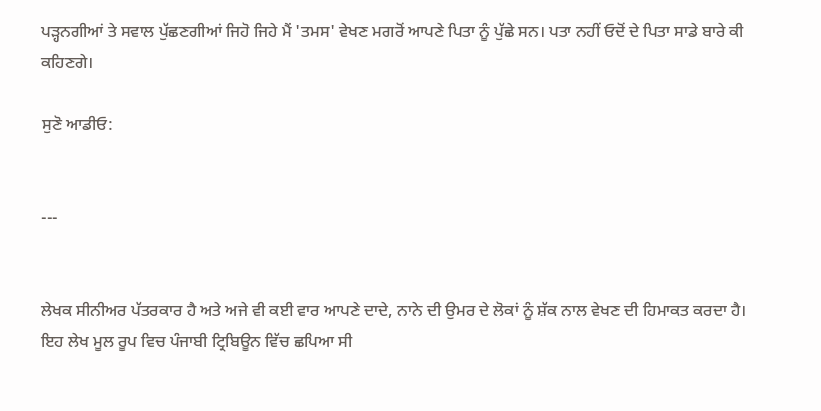ਪੜ੍ਹਨਗੀਆਂ ਤੇ ਸਵਾਲ ਪੁੱਛਣਗੀਆਂ ਜਿਹੋ ਜਿਹੇ ਮੈਂ 'ਤਮਸ' ਵੇਖਣ ਮਗਰੋਂ ਆਪਣੇ ਪਿਤਾ ਨੂੰ ਪੁੱਛੇ ਸਨ। ਪਤਾ ਨਹੀਂ ਓਦੋਂ ਦੇ ਪਿਤਾ ਸਾਡੇ ਬਾਰੇ ਕੀ ਕਹਿਣਗੇ।

ਸੁਣੋ ਆਡੀਓ:


---


ਲੇਖਕ ਸੀਨੀਅਰ ਪੱਤਰਕਾਰ ਹੈ ਅਤੇ ਅਜੇ ਵੀ ਕਈ ਵਾਰ ਆਪਣੇ ਦਾਦੇ, ਨਾਨੇ ਦੀ ਉਮਰ ਦੇ ਲੋਕਾਂ ਨੂੰ ਸ਼ੱਕ ਨਾਲ ਵੇਖਣ ਦੀ ਹਿਮਾਕਤ ਕਰਦਾ ਹੈ।
ਇਹ ਲੇਖ ਮੂਲ ਰੂਪ ਵਿਚ ਪੰਜਾਬੀ ਟ੍ਰਿਬਿਊਨ ਵਿੱਚ ਛਪਿਆ ਸੀ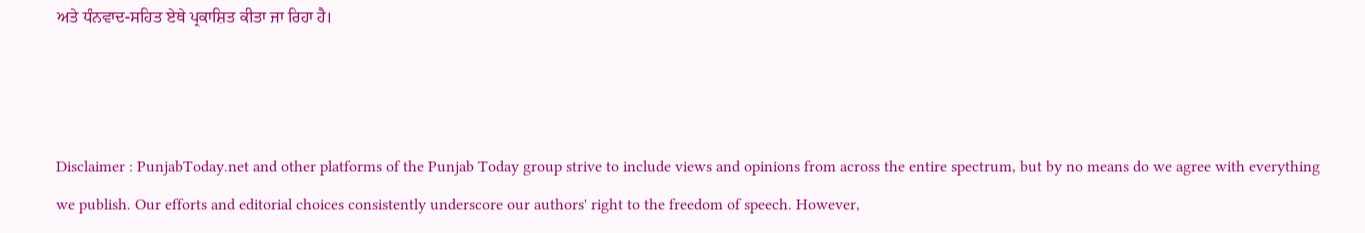ਅਤੇ ਧੰਨਵਾਦ-ਸਹਿਤ ਏਥੇ ਪ੍ਰਕਾਸ਼ਿਤ ਕੀਤਾ ਜਾ ਰਿਹਾ ਹੈ।



Disclaimer : PunjabToday.net and other platforms of the Punjab Today group strive to include views and opinions from across the entire spectrum, but by no means do we agree with everything we publish. Our efforts and editorial choices consistently underscore our authors' right to the freedom of speech. However,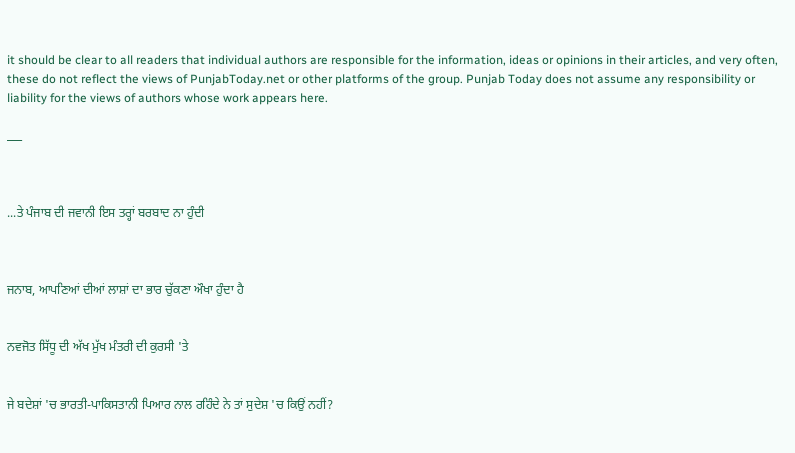it should be clear to all readers that individual authors are responsible for the information, ideas or opinions in their articles, and very often, these do not reflect the views of PunjabToday.net or other platforms of the group. Punjab Today does not assume any responsibility or liability for the views of authors whose work appears here.

___



...ਤੇ ਪੰਜਾਬ ਦੀ ਜਵਾਨੀ ਇਸ ਤਰ੍ਹਾਂ ਬਰਬਾਦ ਨਾ ਹੁੰਦੀ



ਜਨਾਬ, ਆਪਣਿਆਂ ਦੀਆਂ ਲਾਸ਼ਾਂ ਦਾ ਭਾਰ ਚੁੱਕਣਾ ਔਖਾ ਹੁੰਦਾ ਹੈ


ਨਵਜੋਤ ਸਿੱਧੂ ਦੀ ਅੱਖ ਮੁੱਖ ਮੰਤਰੀ ਦੀ ਕੁਰਸੀ 'ਤੇ


ਜੇ ਬਦੇਸ਼ਾਂ 'ਚ ਭਾਰਤੀ-ਪਾਕਿਸਤਾਨੀ ਪਿਆਰ ਨਾਲ ਰਹਿੰਦੇ ਨੇ ਤਾਂ ਸੁਦੇਸ਼ 'ਚ ਕਿਉਂ ਨਹੀਂ?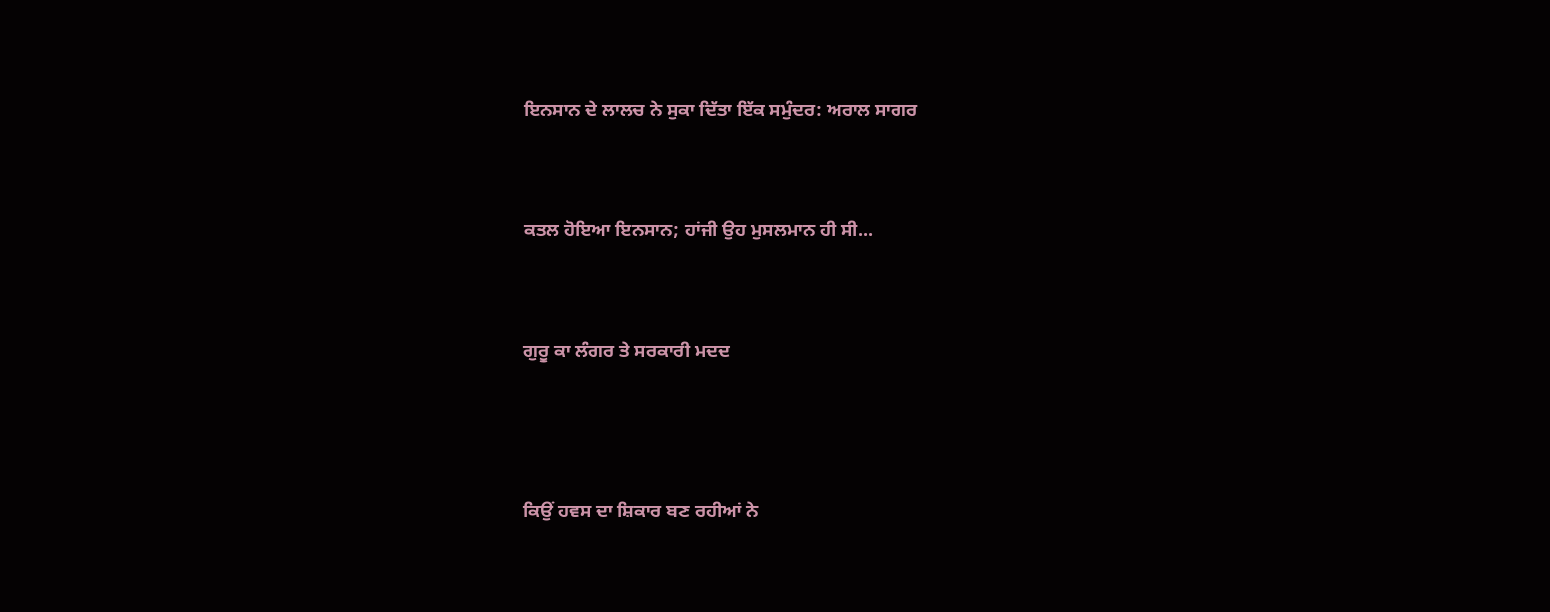ਇਨਸਾਨ ਦੇ ਲਾਲਚ ਨੇ ਸੁਕਾ ਦਿੱਤਾ ਇੱਕ ਸਮੁੰਦਰ: ਅਰਾਲ ਸਾਗਰ


ਕਤਲ ਹੋਇਆ ਇਨਸਾਨ; ਹਾਂਜੀ ਉਹ ਮੁਸਲਮਾਨ ਹੀ ਸੀ...


ਗੁਰੂ ਕਾ ਲੰਗਰ ਤੇ ਸਰਕਾਰੀ ਮਦਦ



ਕਿਉਂ ਹਵਸ ਦਾ ਸ਼ਿਕਾਰ ਬਣ ਰਹੀਆਂ ਨੇ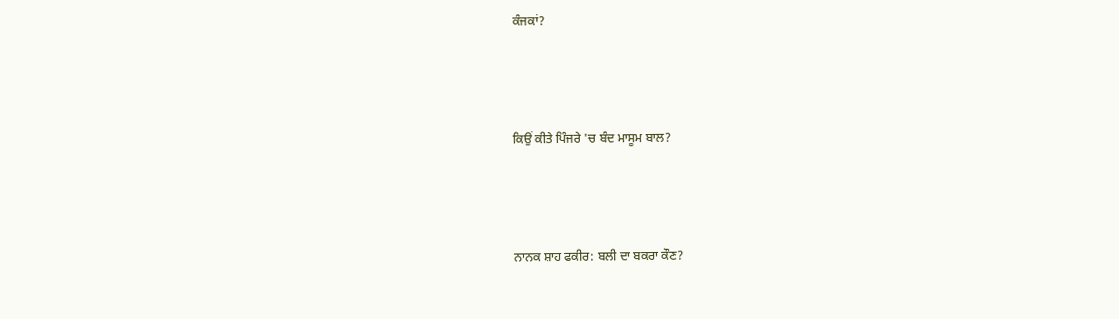ਕੰਜਕਾਂ?



ਕਿਉਂ ਕੀਤੇ ਪਿੰਜਰੇ 'ਚ ਬੰਦ ਮਾਸੂਮ ਬਾਲ?



ਨਾਨਕ ਸ਼ਾਹ ਫਕੀਰ: ਬਲੀ ਦਾ ਬਕਰਾ ਕੌਣ?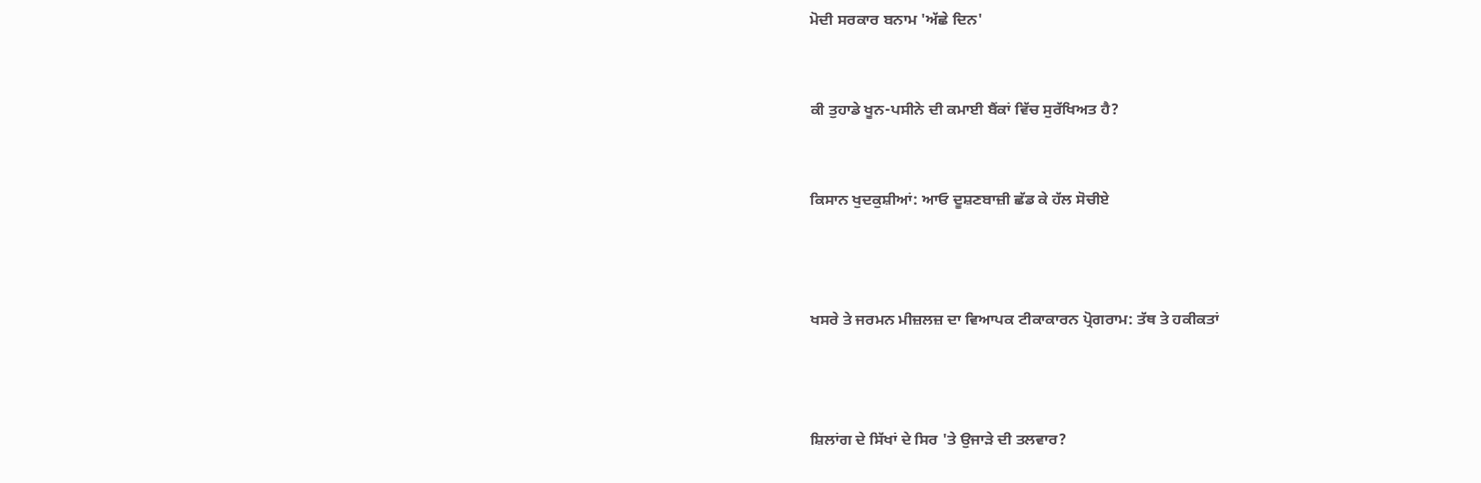ਮੋਦੀ ਸਰਕਾਰ ਬਨਾਮ 'ਅੱਛੇ ਦਿਨ'


ਕੀ ਤੁਹਾਡੇ ਖੂਨ-ਪਸੀਨੇ ਦੀ ਕਮਾਈ ਬੈਂਕਾਂ ਵਿੱਚ ਸੁਰੱਖਿਅਤ ਹੈ?


ਕਿਸਾਨ ਖੁਦਕੁਸ਼ੀਆਂ: ਆਓ ਦੂਸ਼ਣਬਾਜ਼ੀ ਛੱਡ ਕੇ ਹੱਲ ਸੋਚੀਏ



ਖਸਰੇ ਤੇ ਜਰਮਨ ਮੀਜ਼ਲਜ਼ ਦਾ ਵਿਆਪਕ ਟੀਕਾਕਾਰਨ ਪ੍ਰੋਗਰਾਮ: ਤੱਥ ਤੇ ਹਕੀਕਤਾਂ



ਸ਼ਿਲਾਂਗ ਦੇ ਸਿੱਖਾਂ ਦੇ ਸਿਰ 'ਤੇ ਉਜਾੜੇ ਦੀ ਤਲਵਾਰ?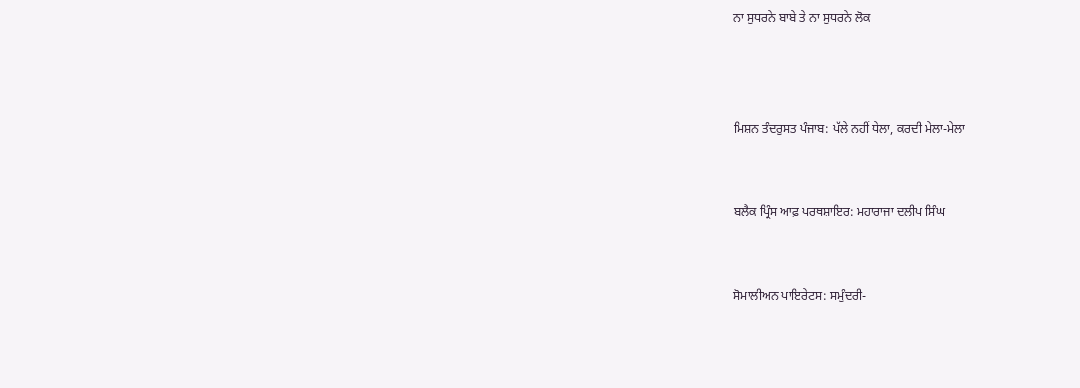ਨਾ ਸੁਧਰਨੇ ਬਾਬੇ ਤੇ ਨਾ ਸੁਧਰਨੇ ਲੋਕ



ਮਿਸ਼ਨ ਤੰਦਰੁਸਤ ਪੰਜਾਬ: ਪੱਲੇ ਨਹੀਂ ਧੇਲਾ, ਕਰਦੀ ਮੇਲਾ-ਮੇਲਾ


ਬਲੈਕ ਪ੍ਰਿੰਸ ਆਫ਼ ਪਰਥਸ਼ਾਇਰ: ਮਹਾਰਾਜਾ ਦਲੀਪ ਸਿੰਘ


ਸੋਮਾਲੀਅਨ ਪਾਇਰੇਟਸ: ਸਮੁੰਦਰੀ-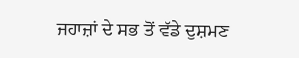ਜਹਾਜ਼ਾਂ ਦੇ ਸਭ ਤੋਂ ਵੱਡੇ ਦੁਸ਼ਮਣ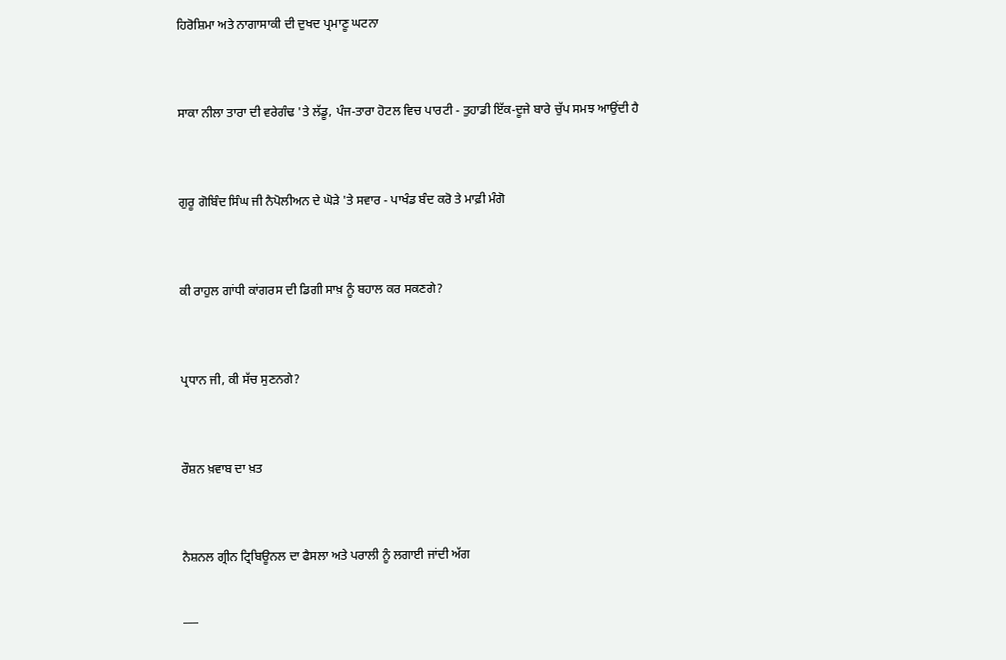ਹਿਰੋਸ਼ਿਮਾ ਅਤੇ ਨਾਗਾਸਾਕੀ ਦੀ ਦੁਖਦ ਪ੍ਰਮਾਣੂ ਘਟਨਾ


ਸਾਕਾ ਨੀਲਾ ਤਾਰਾ ਦੀ ਵਰੇਗੰਢ 'ਤੇ ਲੱਡੂ, ਪੰਜ-ਤਾਰਾ ਹੋਟਲ ਵਿਚ ਪਾਰਟੀ - ਤੁਹਾਡੀ ਇੱਕ-ਦੂਜੇ ਬਾਰੇ ਚੁੱਪ ਸਮਝ ਆਉਂਦੀ ਹੈ


ਗੁਰੂ ਗੋਬਿੰਦ ਸਿੰਘ ਜੀ ਨੈਪੋਲੀਅਨ ਦੇ ਘੋੜੇ 'ਤੇ ਸਵਾਰ - ਪਾਖੰਡ ਬੰਦ ਕਰੋ ਤੇ ਮਾਫ਼ੀ ਮੰਗੋ


ਕੀ ਰਾਹੁਲ ਗਾਂਧੀ ਕਾਂਗਰਸ ਦੀ ਡਿਗੀ ਸਾਖ਼ ਨੂੰ ਬਹਾਲ ਕਰ ਸਕਣਗੇ?


ਪ੍ਰਧਾਨ ਜੀ, ਕੀ ਸੱਚ ਸੁਣਨਗੇ?


ਰੌਸ਼ਨ ਖ਼ਵਾਬ ਦਾ ਖ਼ਤ


ਨੈਸ਼ਨਲ ਗ੍ਰੀਨ ਟ੍ਰਿਬਿਊਨਲ ਦਾ ਫੈਸਲਾ ਅਤੇ ਪਰਾਲੀ ਨੂੰ ਲਗਾਈ ਜਾਂਦੀ ਅੱਗ

___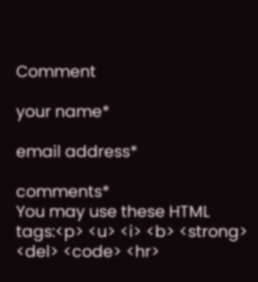Comment

your name*

email address*

comments*
You may use these HTML tags:<p> <u> <i> <b> <strong> <del> <code> <hr>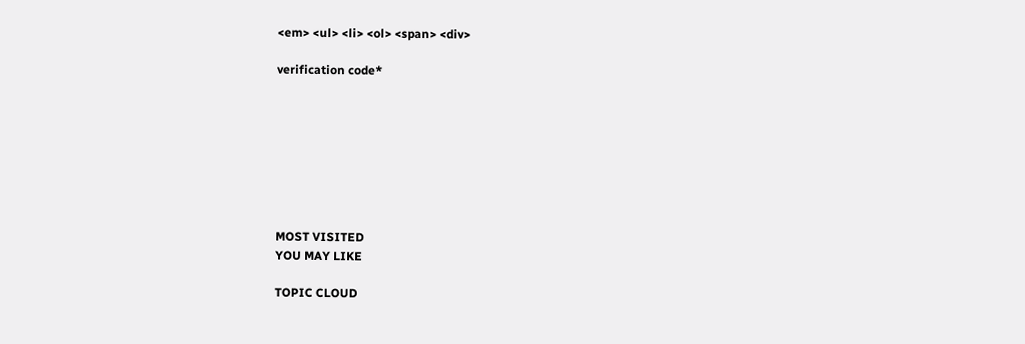<em> <ul> <li> <ol> <span> <div>

verification code*








MOST VISITED
YOU MAY LIKE

TOPIC CLOUD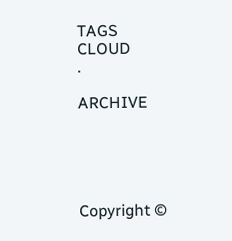TAGS CLOUD
.

ARCHIVE





Copyright ©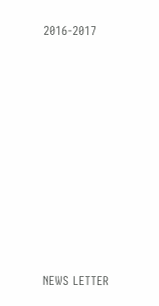2016-2017










NEWS LETTER